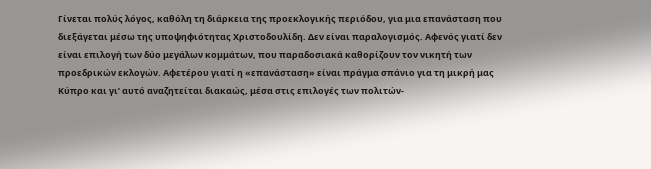Γίνεται πολύς λόγος, καθόλη τη διάρκεια της προεκλογικής περιόδου, για μια επανάσταση που διεξάγεται μέσω της υποψηφιότητας Χριστοδουλίδη. Δεν είναι παραλογισμός. Αφενός γιατί δεν είναι επιλογή των δύο μεγάλων κομμάτων, που παραδοσιακά καθορίζουν τον νικητή των προεδρικών εκλογών. Αφετέρου γιατί η «επανάσταση» είναι πράγμα σπάνιο για τη μικρή μας Κύπρο και γι’ αυτό αναζητείται διακαώς, μέσα στις επιλογές των πολιτών-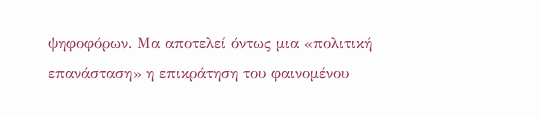ψηφοφόρων. Μα αποτελεί όντως μια «πολιτική επανάσταση» η επικράτηση του φαινομένου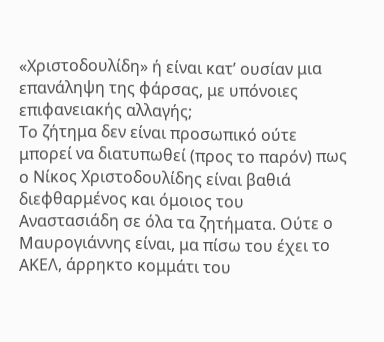«Χριστοδουλίδη» ή είναι κατ’ ουσίαν μια επανάληψη της φάρσας, με υπόνοιες επιφανειακής αλλαγής;
Το ζήτημα δεν είναι προσωπικό ούτε μπορεί να διατυπωθεί (προς το παρόν) πως ο Νίκος Χριστοδουλίδης είναι βαθιά διεφθαρμένος και όμοιος του Αναστασιάδη σε όλα τα ζητήματα. Ούτε ο Μαυρογιάννης είναι, μα πίσω του έχει το ΑΚΕΛ, άρρηκτο κομμάτι του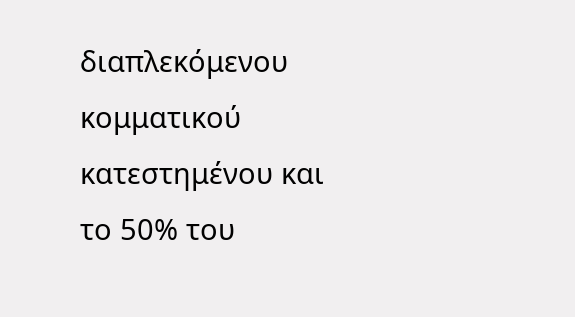διαπλεκόμενου κομματικού κατεστημένου και το 50% του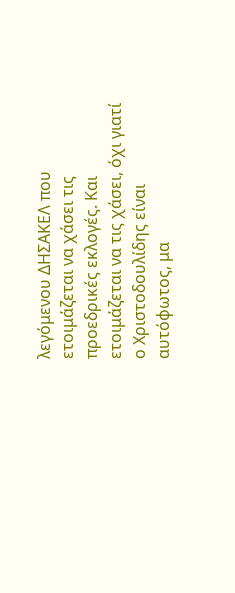λεγόμενου ΔΗΣΑΚΕΛ που ετοιμάζεται να χάσει τις προεδρικές εκλογές. Και ετοιμάζεται να τις χάσει, όχι γιατί ο Χριστοδουλίδης είναι αυτόφωτος, μα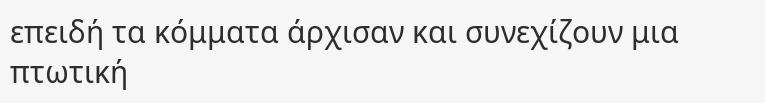επειδή τα κόμματα άρχισαν και συνεχίζουν μια πτωτική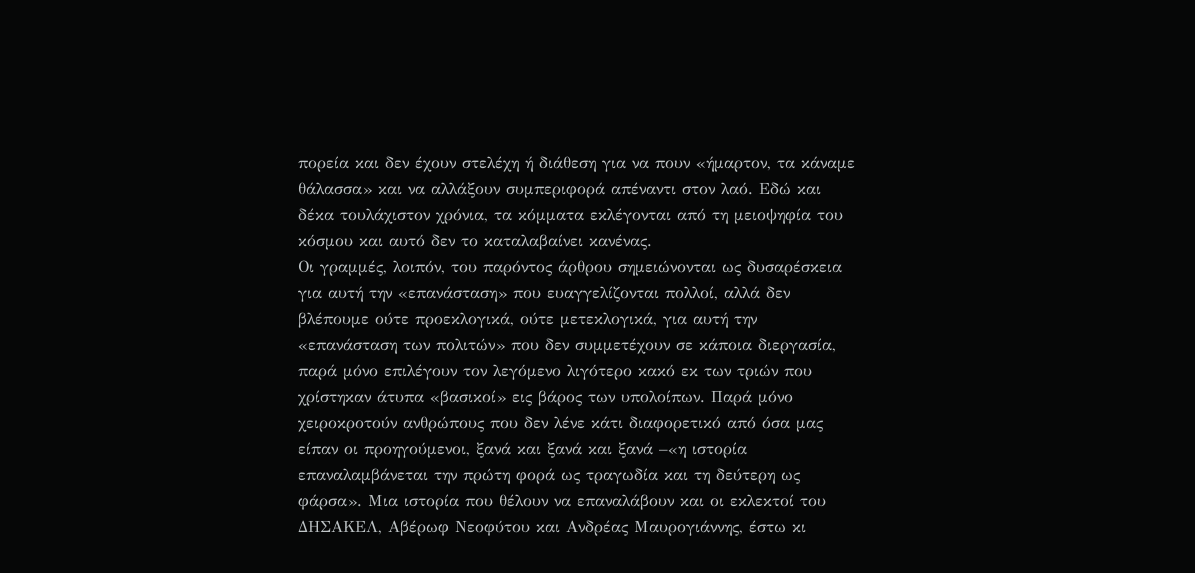πορεία και δεν έχουν στελέχη ή διάθεση για να πουν «ήμαρτον, τα κάναμε θάλασσα» και να αλλάξουν συμπεριφορά απέναντι στον λαό. Εδώ και δέκα τουλάχιστον χρόνια, τα κόμματα εκλέγονται από τη μειοψηφία του κόσμου και αυτό δεν το καταλαβαίνει κανένας.
Οι γραμμές, λοιπόν, του παρόντος άρθρου σημειώνονται ως δυσαρέσκεια για αυτή την «επανάσταση» που ευαγγελίζονται πολλοί, αλλά δεν βλέπουμε ούτε προεκλογικά, ούτε μετεκλογικά, για αυτή την «επανάσταση των πολιτών» που δεν συμμετέχουν σε κάποια διεργασία, παρά μόνο επιλέγουν τον λεγόμενο λιγότερο κακό εκ των τριών που χρίστηκαν άτυπα «βασικοί» εις βάρος των υπολοίπων. Παρά μόνο χειροκροτούν ανθρώπους που δεν λένε κάτι διαφορετικό από όσα μας είπαν οι προηγούμενοι, ξανά και ξανά και ξανά –«η ιστορία επαναλαμβάνεται την πρώτη φορά ως τραγωδία και τη δεύτερη ως φάρσα». Μια ιστορία που θέλουν να επαναλάβουν και οι εκλεκτοί του ΔΗΣΑΚΕΛ, Αβέρωφ Νεοφύτου και Ανδρέας Μαυρογιάννης, έστω κι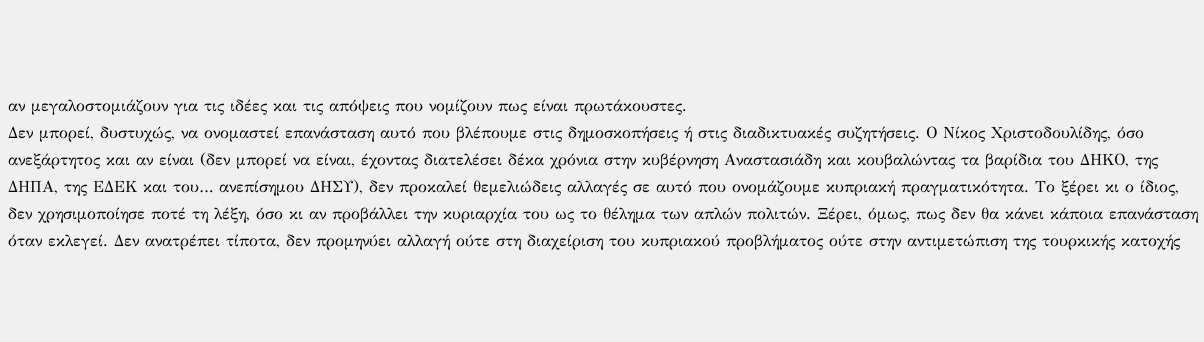αν μεγαλοστομιάζουν για τις ιδέες και τις απόψεις που νομίζουν πως είναι πρωτάκουστες.
Δεν μπορεί, δυστυχώς, να ονομαστεί επανάσταση αυτό που βλέπουμε στις δημοσκοπήσεις ή στις διαδικτυακές συζητήσεις. Ο Νίκος Χριστοδουλίδης, όσο ανεξάρτητος και αν είναι (δεν μπορεί να είναι, έχοντας διατελέσει δέκα χρόνια στην κυβέρνηση Αναστασιάδη και κουβαλώντας τα βαρίδια του ΔΗΚΟ, της ΔΗΠΑ, της ΕΔΕΚ και του… ανεπίσημου ΔΗΣΥ), δεν προκαλεί θεμελιώδεις αλλαγές σε αυτό που ονομάζουμε κυπριακή πραγματικότητα. Το ξέρει κι ο ίδιος, δεν χρησιμοποίησε ποτέ τη λέξη, όσο κι αν προβάλλει την κυριαρχία του ως το θέλημα των απλών πολιτών. Ξέρει, όμως, πως δεν θα κάνει κάποια επανάσταση όταν εκλεγεί. Δεν ανατρέπει τίποτα, δεν προμηνύει αλλαγή ούτε στη διαχείριση του κυπριακού προβλήματος ούτε στην αντιμετώπιση της τουρκικής κατοχής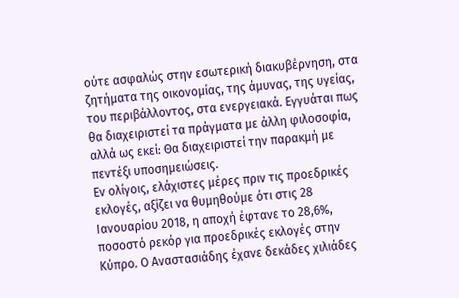ούτε ασφαλώς στην εσωτερική διακυβέρνηση, στα ζητήματα της οικονομίας, της άμυνας, της υγείας, του περιβάλλοντος, στα ενεργειακά. Εγγυάται πως θα διαχειριστεί τα πράγματα με άλλη φιλοσοφία, αλλά ως εκεί: Θα διαχειριστεί την παρακμή με πεντέξι υποσημειώσεις.
Εν ολίγοις, ελάχιστες μέρες πριν τις προεδρικές εκλογές, αξίζει να θυμηθούμε ότι στις 28 Ιανουαρίου 2018, η αποχή έφτανε το 28,6%, ποσοστό ρεκόρ για προεδρικές εκλογές στην Κύπρο. Ο Αναστασιάδης έχανε δεκάδες χιλιάδες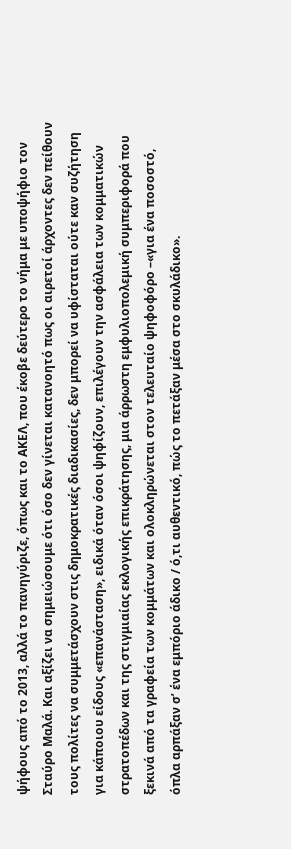ψήφους από το 2013, αλλά το πανηγύριζε, όπως και το ΑΚΕΛ, που έκοβε δεύτερο το νήμα με υποψήφιο τον Σταύρο Μαλά. Και αξίζει να σημειώσουμε ότι όσο δεν γίνεται κατανοητό πως οι αιρετοί άρχοντες δεν πείθουν τους πολίτες να συμμετάσχουν στις δημοκρατικές διαδικασίες, δεν μπορεί να υφίσταται ούτε καν συζήτηση για κάποιου είδους «επανάσταση», ειδικά όταν όσοι ψηφίζουν, επιλέγουν την ασφάλεια των κομματικών στρατοπέδων και της στιγμιαίας εκλογικής επικράτησης, μια άρρωστη εμφυλιοπολεμική συμπεριφορά που ξεκινά από τα γραφεία των κομμάτων και ολοκληρώνεται στον τελευταίο ψηφοφόρο –«για ένα ποσοστό, όπλα αρπάξαν σ’ ένα εμπόριο άδικο / ό,τι αυθεντικό, πώς το πετάξαν μέσα στο σκυλάδικο».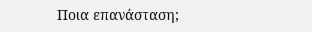Ποια επανάσταση;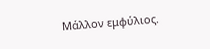Μάλλον εμφύλιος.